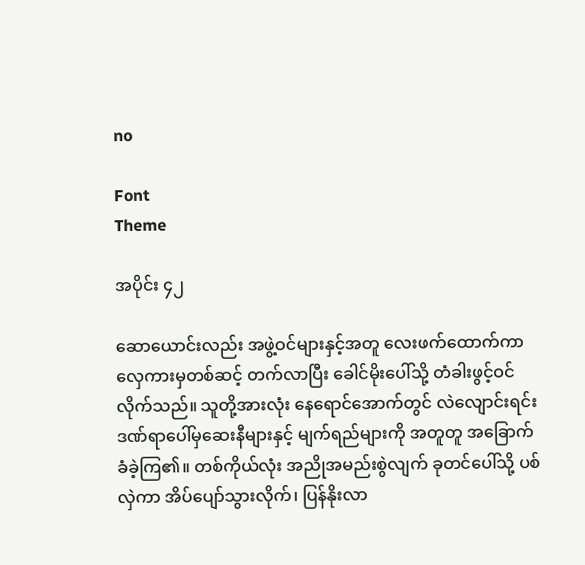no

Font
Theme

အပိုင်း ၄၂

ဆောယောင်းလည်း အဖွဲ့ဝင်များနှင့်အတူ လေးဖက်ထောက်ကာ လှေကားမှတစ်ဆင့် တက်လာပြီး ခေါင်မိုးပေါ်သို့ တံခါးဖွင့်ဝင်လိုက်သည်။ သူတို့အားလုံး နေရောင်အောက်တွင် လဲလျောင်းရင်း ဒဏ်ရာပေါ်မှဆေးနီများနှင့် မျက်ရည်များကို အတူတူ အခြောက်ခံခဲ့ကြ၏။ တစ်ကိုယ်လုံး အညိုအမည်းစွဲလျက် ခုတင်ပေါ်သို့ ပစ်လှဲကာ အိပ်ပျော်သွားလိုက်၊ ပြန်နိုးလာ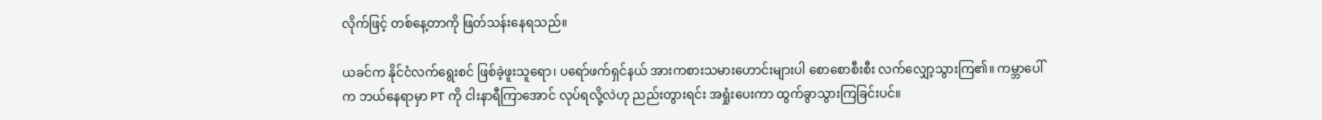လိုက်ဖြင့် တစ်နေ့တာကို ဖြတ်သန်းနေရသည်။

ယခင်က နိုင်ငံလက်ရွေးစင် ဖြစ်ခဲ့ဖူးသူရော၊ ပရော်ဖက်ရှင်နယ် အားကစားသမားဟောင်းများပါ စောစောစီးစီး လက်လျှော့သွားကြ၏။ ကမ္ဘာပေါ်က ဘယ်နေရာမှာ PT ကို ငါးနာရီကြာအောင် လုပ်ရလို့လဲဟု ညည်းတွားရင်း အရှုံးပေးကာ ထွက်ခွာသွားကြခြင်းပင်။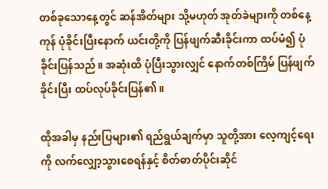တစ်ခုသောနေ့တွင် ဆန်အိတ်များ သို့မဟုတ် အုတ်ခဲများကို တစ်နေ့ကုန် ပုံခိုင်းပြီးနောက် ယင်းတို့ကို ပြန်ဖျက်ဆီးခိုင်းကာ ထပ်မံ၍ ပုံခိုင်းပြန်သည်။ အဆုံးထိ ပုံပြီးသွားလျှင် နောက်တစ်ကြိမ် ပြန်ဖျက်ခိုင်းပြီး ထပ်လုပ်ခိုင်းပြန်၏။

ထိုအခါမှ နည်းပြများ၏ ရည်ရွယ်ချက်မှာ သူတို့အား လေ့ကျင့်ရေးကို လက်လျှော့သွားစေရန်နှင့် စိတ်ဓာတ်ပိုင်းဆိုင်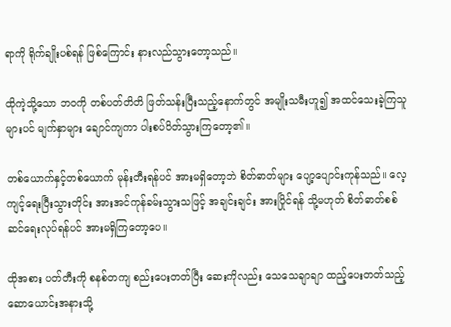ရာကို ရိုက်ချိုးပစ်ရန် ဖြစ်ကြောင်း နားလည်သွားတော့သည်။

ထိုကဲ့သို့သော ဘဝကို တစ်ပတ်တိတိ ဖြတ်သန်းပြီးသည့်နောက်တွင် အမျိုးသမီးဟူ၍ အထင်သေးခဲ့ကြသူများပင် မျက်နှာများ ချောင်ကျကာ ပါးစပ်ပိတ်သွားကြတော့၏။

တစ်ယောက်နှင့်တစ်ယောက် မုန်းတီးရန်ပင် အားမရှိတော့ဘဲ စိတ်ဓာတ်များ ပျော့ပျောင်းကုန်သည်။ လေ့ကျင့်ရေးပြီးသွားတိုင်း အားအင်ကုန်ခမ်းသွားသဖြင့် အချင်းချင်း အားပြိုင်ရန် သို့မဟုတ် စိတ်ဓာတ်စစ်ဆင်ရေးလုပ်ရန်ပင် အားမရှိကြတော့ပေ။

ထိုအစား ပတ်တီးကို စနစ်တကျ စည်းပေးတတ်ပြီး ဆေးကိုလည်း သေသေချာချာ ထည့်ပေးတတ်သည့် ဆောယောင်းအနားသို့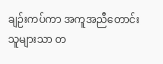ချဉ်းကပ်ကာ အကူအညီတောင်းသူများသာ တ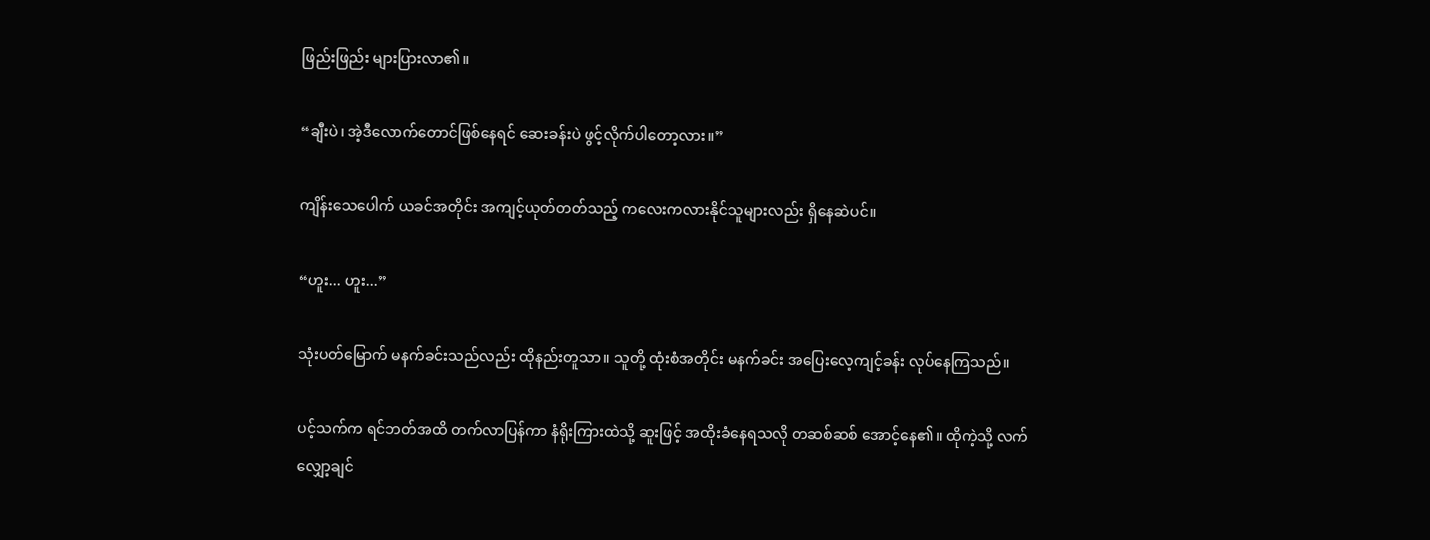ဖြည်းဖြည်း များပြားလာ၏။

“ချီးပဲ၊ အဲ့ဒီလောက်တောင်ဖြစ်နေရင် ဆေးခန်းပဲ ဖွင့်လိုက်ပါတော့လား။”

ကျိန်းသေပေါက် ယခင်အတိုင်း အကျင့်ယုတ်တတ်သည့် ကလေးကလားနိုင်သူများလည်း ရှိနေဆဲပင်။

“ဟူး... ဟူး...”

သုံးပတ်မြောက် မနက်ခင်းသည်လည်း ထိုနည်းတူသာ။ သူတို့ ထုံးစံအတိုင်း မနက်ခင်း အပြေးလေ့ကျင့်ခန်း လုပ်နေကြသည်။

ပင့်သက်က ရင်ဘတ်အထိ တက်လာပြန်ကာ နံရိုးကြားထဲသို့ ဆူးဖြင့် အထိုးခံနေရသလို တဆစ်ဆစ် အောင့်နေ၏။ ထိုကဲ့သို့ လက်လျှော့ချင်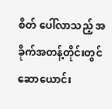စိတ် ပေါ်လာသည့် အခိုက်အတန့်တိုင်းတွင် ဆောယောင်း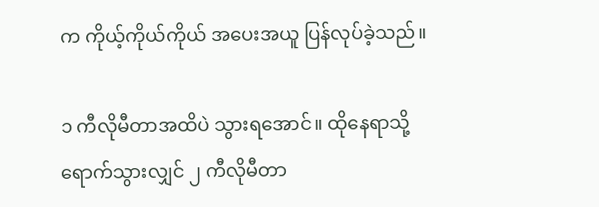က ကိုယ့်ကိုယ်ကိုယ် အပေးအယူ ပြန်လုပ်ခဲ့သည်။

၁ ကီလိုမီတာအထိပဲ သွားရအောင်။ ထိုနေရာသို့ ရောက်သွားလျှင် ၂ ကီလိုမီတာ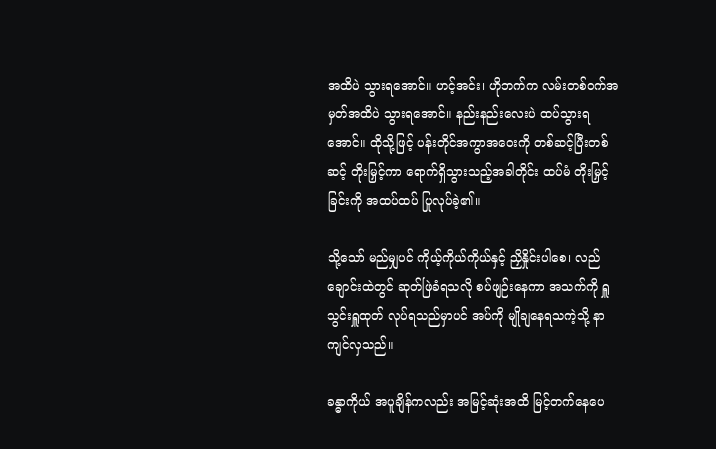အထိပဲ သွားရအောင်။ ဟင့်အင်း၊ ဟိုဘက်က လမ်းတစ်ဝက်အမှတ်အထိပဲ သွားရအောင်။ နည်းနည်းလေးပဲ ထပ်သွားရအောင်။ ထိုသို့ဖြင့် ပန်းတိုင်အကွာအဝေးကို တစ်ဆင့်ပြီးတစ်ဆင့် တိုးမြှင့်ကာ ရောက်ရှိသွားသည့်အခါတိုင်း ထပ်မံ တိုးမြှင့်ခြင်းကို အထပ်ထပ် ပြုလုပ်ခဲ့၏။

သို့သော် မည်မျှပင် ကိုယ့်ကိုယ်ကိုယ်နှင့် ညှိနှိုင်းပါစေ၊ လည်ချောင်းထဲတွင် ဆုတ်ဖြဲခံရသလို စပ်ဖျဉ်းနေကာ အသက်ကို ရှူသွင်းရှူထုတ် လုပ်ရသည်မှာပင် အပ်ကို မျိုချနေရသကဲ့သို့ နာကျင်လှသည်။

ခန္ဓာကိုယ် အပူချိန်ကလည်း အမြင့်ဆုံးအထိ မြင့်တက်နေပေ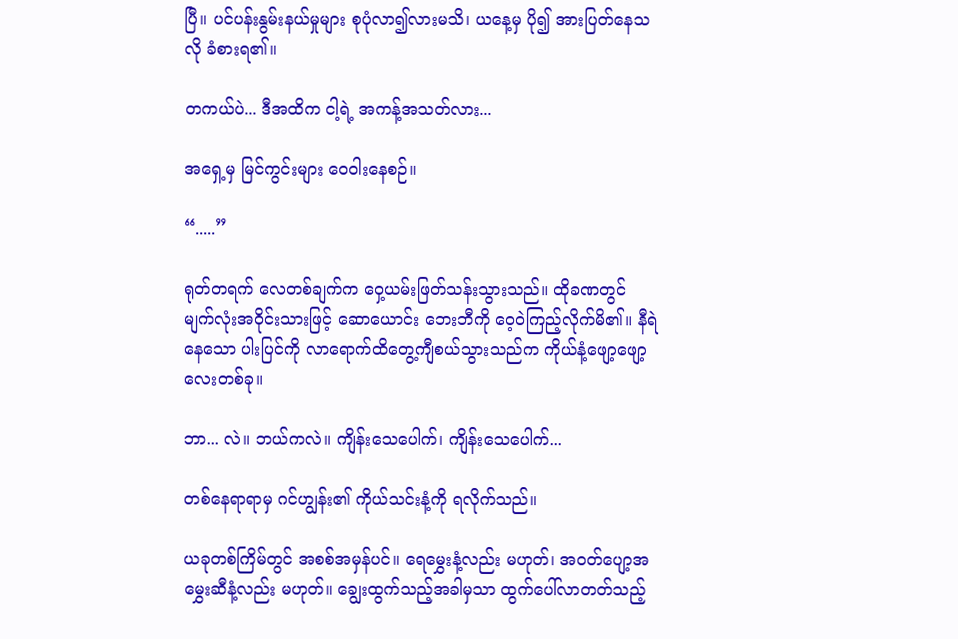ပြီ။ ပင်ပန်းနွမ်းနယ်မှုများ စုပုံလာ၍လားမသိ၊ ယနေ့မှ ပို၍ အားပြတ်နေသလို ခံစားရ၏။

တကယ်ပဲ... ဒီအထိက ငါ့ရဲ့ အကန့်အသတ်လား...

အရှေ့မှ မြင်ကွင်းများ ဝေဝါးနေစဉ်။

“.....”

ရုတ်တရက် လေတစ်ချက်က ဝှေ့ယမ်းဖြတ်သန်းသွားသည်။ ထိုခဏတွင် မျက်လုံးအဝိုင်းသားဖြင့် ဆောယောင်း ဘေးဘီကို ဝေ့ဝဲကြည့်လိုက်မိ၏။ နီရဲနေသော ပါးပြင်ကို လာရောက်ထိတွေ့ကျီစယ်သွားသည်က ကိုယ်နံ့ဖျော့ဖျော့လေးတစ်ခု။

ဘာ... လဲ။ ဘယ်ကလဲ။ ကျိန်းသေပေါက်၊ ကျိန်းသေပေါက်...

တစ်နေရာရာမှ ဂင်ဟျွန်း၏ ကိုယ်သင်းနံ့ကို ရလိုက်သည်။

ယခုတစ်ကြိမ်တွင် အစစ်အမှန်ပင်။ ရေမွှေးနံ့လည်း မဟုတ်၊ အဝတ်ပျော့အမွှေးဆီနံ့လည်း မဟုတ်။ ချွေးထွက်သည့်အခါမှသာ ထွက်ပေါ်လာတတ်သည့်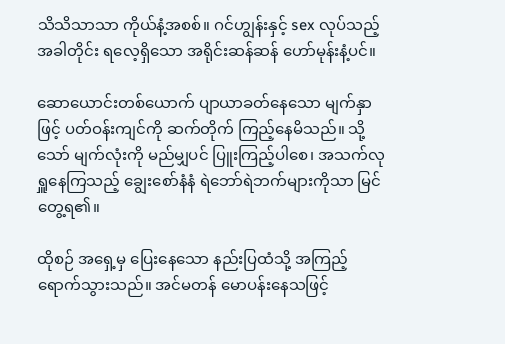သိသိသာသာ ကိုယ်နံ့အစစ်။ ဂင်ဟျွန်းနှင့် sex လုပ်သည့်အခါတိုင်း ရလေ့ရှိသော အရိုင်းဆန်ဆန် ဟော်မုန်းနံ့ပင်။

ဆောယောင်းတစ်ယောက် ပျာယာခတ်နေသော မျက်နှာဖြင့် ပတ်ဝန်းကျင်ကို ဆက်တိုက် ကြည့်နေမိသည်။ သို့သော် မျက်လုံးကို မည်မျှပင် ပြူးကြည့်ပါစေ၊ အသက်လုရှူနေကြသည့် ချွေးစော်နံနံ ရဲဘော်ရဲဘက်များကိုသာ မြင်တွေ့ရ၏။

ထိုစဉ် အရှေ့မှ ပြေးနေသော နည်းပြထံသို့ အကြည့်ရောက်သွားသည်။ အင်မတန် မောပန်းနေသဖြင့်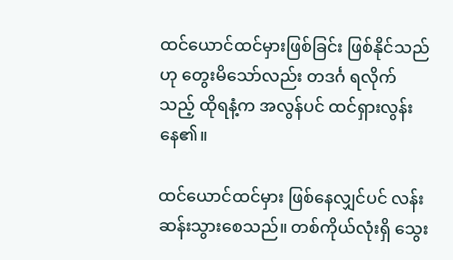ထင်ယောင်ထင်မှားဖြစ်ခြင်း ဖြစ်နိုင်သည်ဟု တွေးမိသော်လည်း တဒင်္ဂ ရလိုက်သည့် ထိုရနံ့က အလွန်ပင် ထင်ရှားလွန်းနေ၏။

ထင်ယောင်ထင်မှား ဖြစ်နေလျှင်ပင် လန်းဆန်းသွားစေသည်။ တစ်ကိုယ်လုံးရှိ သွေး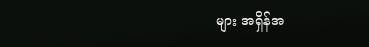များ အရှိန်အ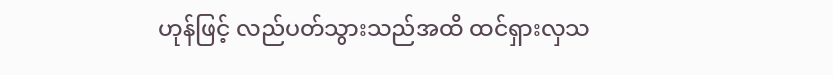ဟုန်ဖြင့် လည်ပတ်သွားသည်အထိ ထင်ရှားလှသ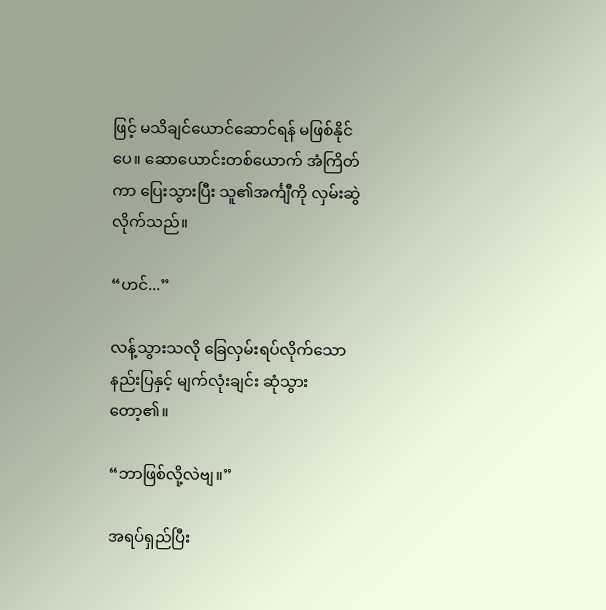ဖြင့် မသိချင်ယောင်ဆောင်ရန် မဖြစ်နိုင်ပေ။ ဆောယောင်းတစ်ယောက် အံကြိတ်ကာ ပြေးသွားပြီး သူ၏အင်္ကျီကို လှမ်းဆွဲလိုက်သည်။

“ဟင်...”

လန့်သွားသလို ခြေလှမ်းရပ်လိုက်သော နည်းပြနှင့် မျက်လုံးချင်း ဆုံသွားတော့၏။

“ဘာဖြစ်လို့လဲဗျ။”

အရပ်ရှည်ပြီး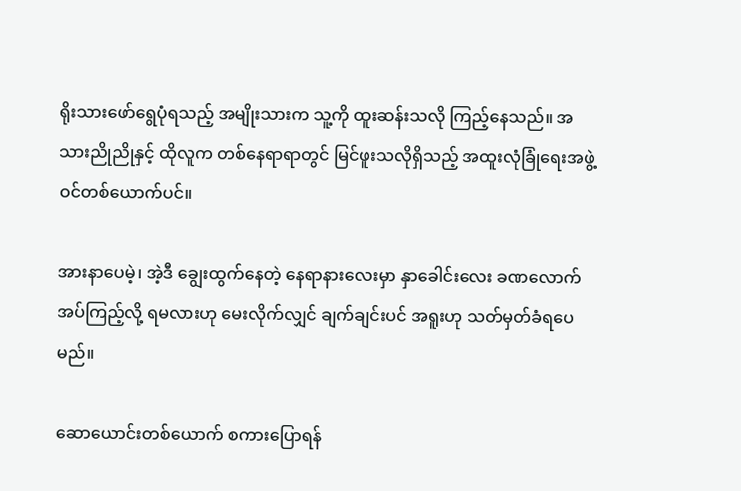ရိုးသားဖော်ရွေပုံရသည့် အမျိုးသားက သူ့ကို ထူးဆန်းသလို ကြည့်နေသည်။ အသားညိုညိုနှင့် ထိုလူက တစ်နေရာရာတွင် မြင်ဖူးသလိုရှိသည့် အထူးလုံခြုံရေးအဖွဲ့ဝင်တစ်ယောက်ပင်။

အားနာပေမဲ့၊ အဲ့ဒီ ချွေးထွက်နေတဲ့ နေရာနားလေးမှာ နှာခေါင်းလေး ခဏလောက် အပ်ကြည့်လို့ ရမလားဟု မေးလိုက်လျှင် ချက်ချင်းပင် အရူးဟု သတ်မှတ်ခံရပေမည်။

ဆောယောင်းတစ်ယောက် စကားပြောရန်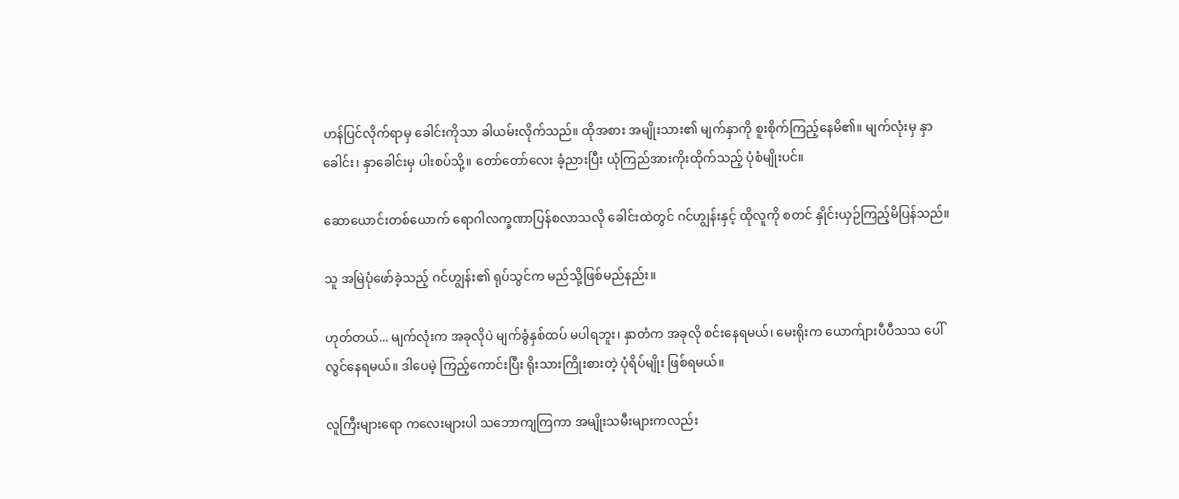ဟန်ပြင်လိုက်ရာမှ ခေါင်းကိုသာ ခါယမ်းလိုက်သည်။ ထိုအစား အမျိုးသား၏ မျက်နှာကို စူးစိုက်ကြည့်နေမိ၏။ မျက်လုံးမှ နှာခေါင်း၊ နှာခေါင်းမှ ပါးစပ်သို့။ တော်တော်လေး ခံ့ညားပြီး ယုံကြည်အားကိုးထိုက်သည့် ပုံစံမျိုးပင်။

ဆောယောင်းတစ်ယောက် ရောဂါလက္ခဏာပြန်စလာသလို ခေါင်းထဲတွင် ဂင်ဟျွန်းနှင့် ထိုလူကို စတင် နှိုင်းယှဉ်ကြည့်မိပြန်သည်။

သူ အမြဲပုံဖော်ခဲ့သည့် ဂင်ဟျွန်း၏ ရုပ်သွင်က မည်သို့ဖြစ်မည်နည်း။

ဟုတ်တယ်... မျက်လုံးက အခုလိုပဲ မျက်ခွံနှစ်ထပ် မပါရဘူး၊ နှာတံက အခုလို စင်းနေရမယ်၊ မေးရိုးက ယောက်ျားပီပီသသ ပေါ်လွင်နေရမယ်။ ဒါပေမဲ့ ကြည့်ကောင်းပြီး ရိုးသားကြိုးစားတဲ့ ပုံရိပ်မျိုး ဖြစ်ရမယ်။

လူကြီးများရော ကလေးများပါ သဘောကျကြကာ အမျိုးသမီးများကလည်း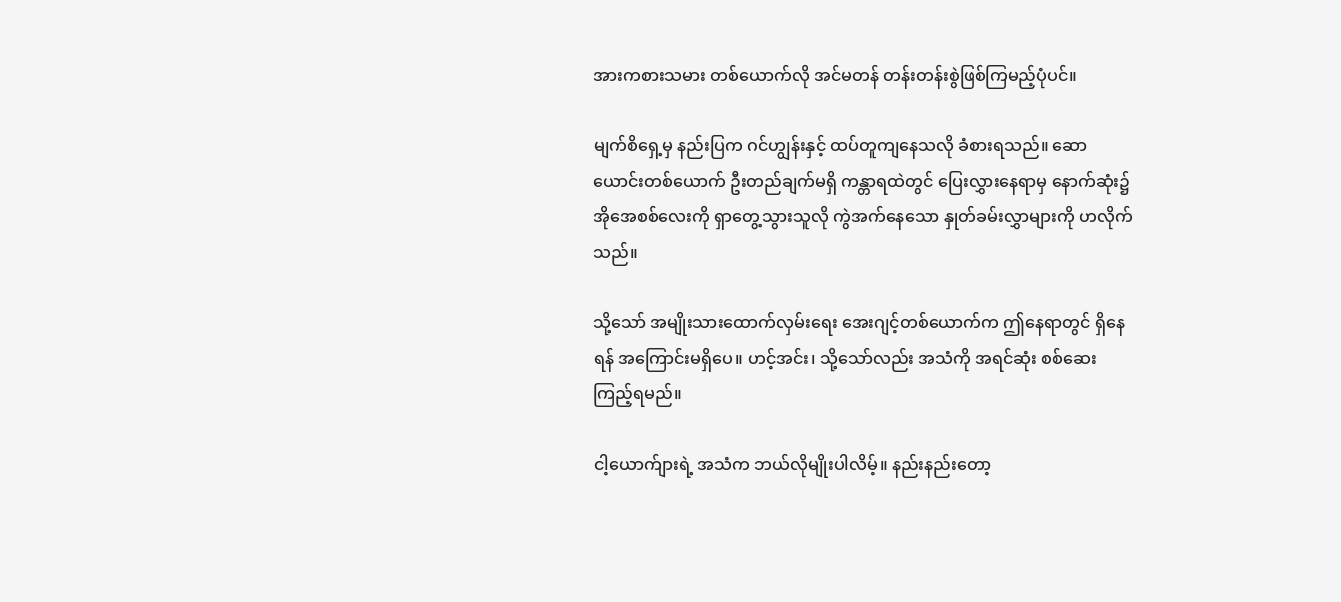အားကစားသမား တစ်ယောက်လို အင်မတန် တန်းတန်းစွဲဖြစ်ကြမည့်ပုံပင်။

မျက်စိရှေ့မှ နည်းပြက ဂင်ဟျွန်းနှင့် ထပ်တူကျနေသလို ခံစားရသည်။ ဆောယောင်းတစ်ယောက် ဦးတည်ချက်မရှိ ကန္တာရထဲတွင် ပြေးလွှားနေရာမှ နောက်ဆုံး၌ အိုအေစစ်လေးကို ရှာတွေ့သွားသူလို ကွဲအက်နေသော နှုတ်ခမ်းလွှာများကို ဟလိုက်သည်။

သို့သော် အမျိုးသားထောက်လှမ်းရေး အေးဂျင့်တစ်ယောက်က ဤနေရာတွင် ရှိနေရန် အကြောင်းမရှိပေ။ ဟင့်အင်း၊ သို့သော်လည်း အသံကို အရင်ဆုံး စစ်ဆေးကြည့်ရမည်။

ငါ့ယောက်ျားရဲ့ အသံက ဘယ်လိုမျိုးပါလိမ့်။ နည်းနည်းတော့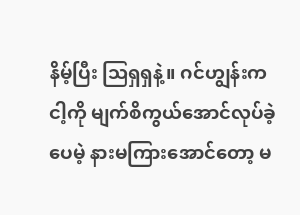နိမ့်ပြီး ဩရှရှနဲ့။ ဂင်ဟျွန်းက ငါ့ကို မျက်စိကွယ်အောင်လုပ်ခဲ့ပေမဲ့ နားမကြားအောင်တော့ မ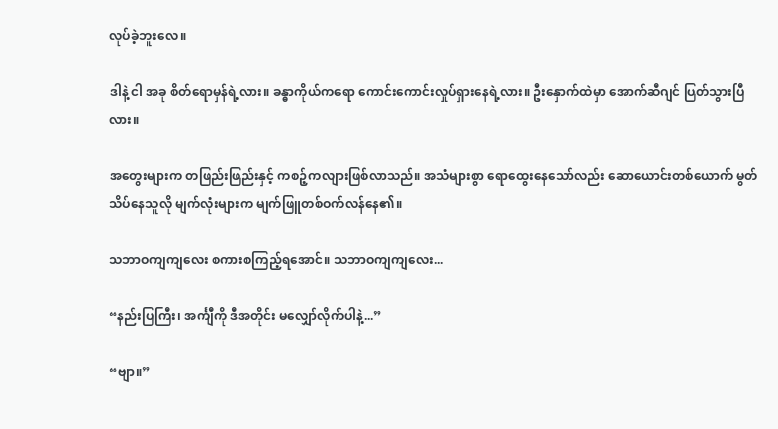လုပ်ခဲ့ဘူးလေ။

ဒါနဲ့ ငါ အခု စိတ်ရောမှန်ရဲ့လား။ ခန္ဓာကိုယ်ကရော ကောင်းကောင်းလှုပ်ရှားနေရဲ့လား။ ဦးနှောက်ထဲမှာ အောက်ဆီဂျင် ပြတ်သွားပြီလား။

အတွေးများက တဖြည်းဖြည်းနှင့် ကစဉ့်ကလျားဖြစ်လာသည်။ အသံများစွာ ရောထွေးနေသော်လည်း ဆောယောင်းတစ်ယောက် မွတ်သိပ်နေသူလို မျက်လုံးများက မျက်ဖြူတစ်ဝက်လန်နေ၏။

သဘာဝကျကျလေး စကားစကြည့်ရအောင်။ သဘာဝကျကျလေး...

“နည်းပြကြီး၊ အင်္ကျီကို ဒီအတိုင်း မလျှော်လိုက်ပါနဲ့...”

“ဗျာ။”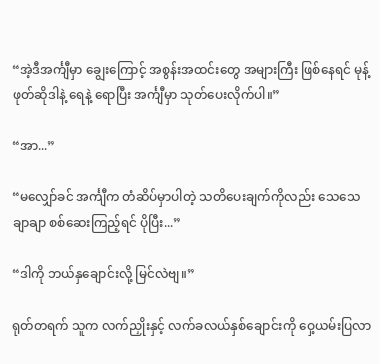“အဲ့ဒီအင်္ကျီမှာ ချွေးကြောင့် အစွန်းအထင်းတွေ အများကြီး ဖြစ်နေရင် မုန့်ဖုတ်ဆိုဒါနဲ့ ရေနဲ့ ရောပြီး အင်္ကျီမှာ သုတ်ပေးလိုက်ပါ။”

“အာ...”

“မလျှော်ခင် အင်္ကျီက တံဆိပ်မှာပါတဲ့ သတိပေးချက်ကိုလည်း သေသေချာချာ စစ်ဆေးကြည့်ရင် ပိုပြီး...”

“ဒါကို ဘယ်နှချောင်းလို့ မြင်လဲဗျ။”

ရုတ်တရက် သူက လက်ညှိုးနှင့် လက်ခလယ်နှစ်ချောင်းကို ဝှေ့ယမ်းပြလာ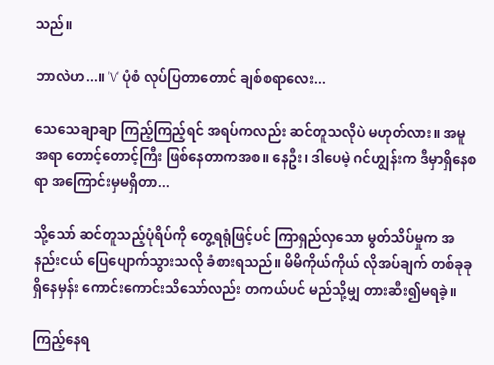သည်။

ဘာလဲဟ...။ 'V' ပုံစံ လုပ်ပြတာတောင် ချစ်စရာလေး...

သေသေချာချာ ကြည့်ကြည့်ရင် အရပ်ကလည်း ဆင်တူသလိုပဲ မဟုတ်လား။ အမူအရာ တောင့်တောင့်ကြီး ဖြစ်နေတာကအစ။ နေဦး၊ ဒါပေမဲ့ ဂင်ဟျွန်းက ဒီမှာရှိနေစရာ အကြောင်းမှမရှိတာ...

သို့သော် ဆင်တူသည့်ပုံရိပ်ကို တွေ့ရရုံဖြင့်ပင် ကြာရှည်လှသော မွတ်သိပ်မှုက အနည်းငယ် ပြေပျောက်သွားသလို ခံစားရသည်။ မိမိကိုယ်ကိုယ် လိုအပ်ချက် တစ်ခုခုရှိနေမှန်း ကောင်းကောင်းသိသော်လည်း တကယ်ပင် မည်သို့မျှ တားဆီး၍မရခဲ့။

ကြည့်နေရ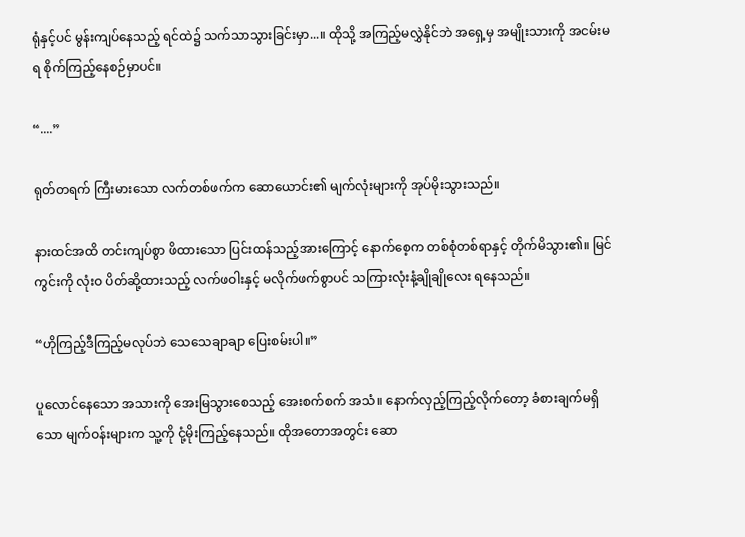ရုံနှင့်ပင် မွန်းကျပ်နေသည့် ရင်ထဲ၌ သက်သာသွားခြင်းမှာ...။ ထိုသို့ အကြည့်မလွှဲနိုင်ဘဲ အရှေ့မှ အမျိုးသားကို အငမ်းမရ စိုက်ကြည့်နေစဉ်မှာပင်။

“....”

ရုတ်တရက် ကြီးမားသော လက်တစ်ဖက်က ဆောယောင်း၏ မျက်လုံးများကို အုပ်မိုးသွားသည်။

နားထင်အထိ တင်းကျပ်စွာ ဖိထားသော ပြင်းထန်သည့်အားကြောင့် နောက်စေ့က တစ်စုံတစ်ရာနှင့် တိုက်မိသွား၏။ မြင်ကွင်းကို လုံးဝ ပိတ်ဆို့ထားသည့် လက်ဖဝါးနှင့် မလိုက်ဖက်စွာပင် သကြားလုံးနံ့ချိုချိုလေး ရနေသည်။

“ဟိုကြည့်ဒီကြည့်မလုပ်ဘဲ သေသေချာချာ ပြေးစမ်းပါ။”

ပူလောင်နေသော အသားကို အေးမြသွားစေသည့် အေးစက်စက် အသံ။ နောက်လှည့်ကြည့်လိုက်တော့ ခံစားချက်မရှိသော မျက်ဝန်းများက သူ့ကို ငုံ့မိုးကြည့်နေသည်။ ထိုအတောအတွင်း ဆော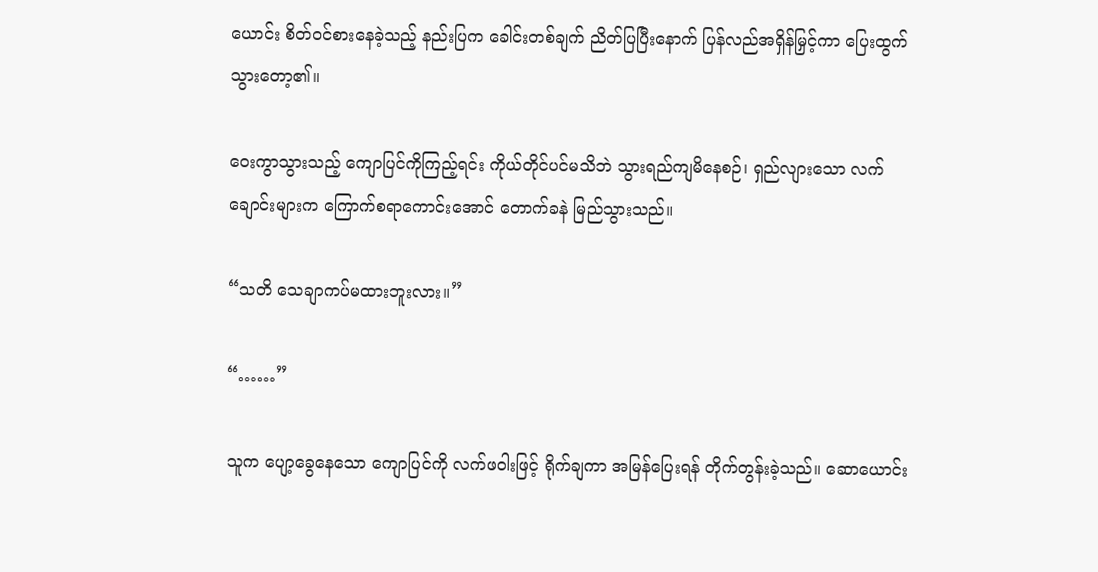ယောင်း စိတ်ဝင်စားနေခဲ့သည့် နည်းပြက ခေါင်းတစ်ချက် ညိတ်ပြပြီးနောက် ပြန်လည်အရှိန်မြှင့်ကာ ပြေးထွက်သွားတော့၏။

ဝေးကွာသွားသည့် ကျောပြင်ကိုကြည့်ရင်း ကိုယ်တိုင်ပင်မသိဘဲ သွားရည်ကျမိနေစဉ်၊ ရှည်လျားသော လက်ချောင်းများက ကြောက်စရာကောင်းအောင် တောက်ခနဲ မြည်သွားသည်။

“သတိ သေချာကပ်မထားဘူးလား။”

“……”

သူက ပျော့ခွေနေသော ကျောပြင်ကို လက်ဖဝါးဖြင့် ရိုက်ချကာ အမြန်ပြေးရန် တိုက်တွန်းခဲ့သည်။ ဆောယောင်း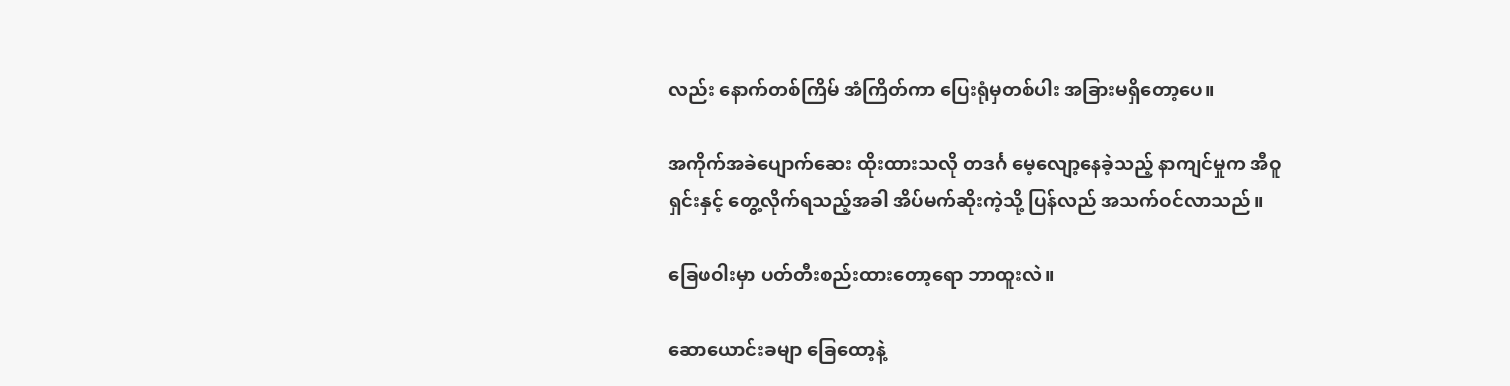လည်း နောက်တစ်ကြိမ် အံကြိတ်ကာ ပြေးရုံမှတစ်ပါး အခြားမရှိတော့ပေ။

အကိုက်အခဲပျောက်ဆေး ထိုးထားသလို တဒင်္ဂ မေ့လျော့နေခဲ့သည့် နာကျင်မှုက အီဝူရှင်းနှင့် တွေ့လိုက်ရသည့်အခါ အိပ်မက်ဆိုးကဲ့သို့ ပြန်လည် အသက်ဝင်လာသည်။

ခြေဖဝါးမှာ ပတ်တီးစည်းထားတော့ရော ဘာထူးလဲ။

ဆောယောင်းခမျာ ခြေထော့နဲ့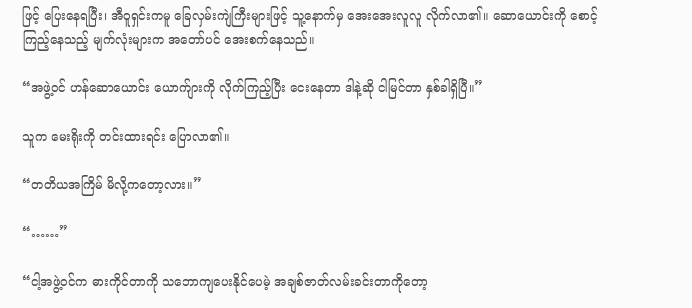ဖြင့် ပြေးနေရပြီး၊ အီဝူရှင်းကမူ ခြေလှမ်းကျဲကြီးများဖြင့် သူ့နောက်မှ အေးအေးလူလူ လိုက်လာ၏။ ဆောယောင်းကို စောင့်ကြည့်နေသည့် မျက်လုံးများက အတော်ပင် အေးစက်နေသည်။

“အဖွဲ့ဝင် ဟန်ဆောယောင်း ယောက်ျားကို လိုက်ကြည့်ပြီး ငေးနေတာ ဒါနဲ့ဆို ငါမြင်တာ နှစ်ခါရှိပြီ။”

သူက မေးရိုးကို တင်းထားရင်း ပြောလာ၏။

“တတိယအကြိမ် မိလို့ကတော့လား။”

“……”

“ငါ့အဖွဲ့ဝင်က ဓားကိုင်တာကို သဘောကျပေးနိုင်ပေမဲ့ အချစ်ဇာတ်လမ်းခင်းတာကိုတော့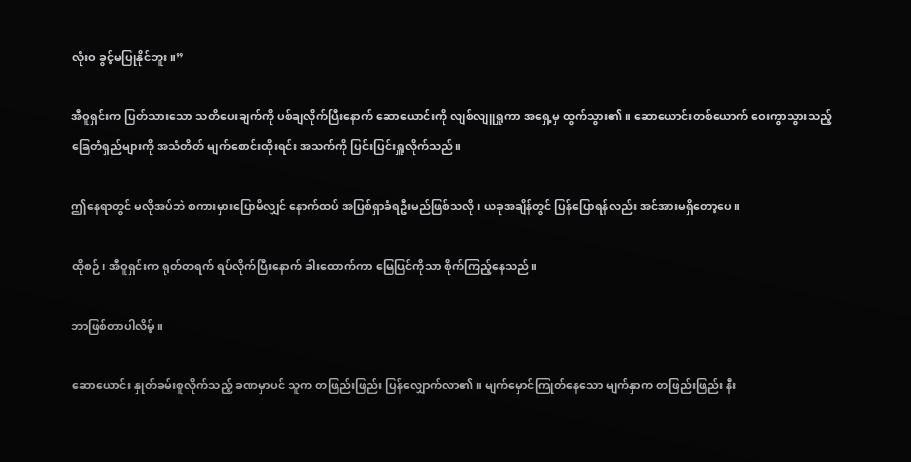လုံးဝ ခွင့်မပြုနိုင်ဘူး။”

အီဝူရှင်းက ပြတ်သားသော သတိပေးချက်ကို ပစ်ချလိုက်ပြီးနောက် ဆောယောင်းကို လျစ်လျူရှုကာ အရှေ့မှ ထွက်သွား၏။ ဆောယောင်းတစ်ယောက် ဝေးကွာသွားသည့် ခြေတံရှည်များကို အသံတိတ် မျက်စောင်းထိုးရင်း အသက်ကို ပြင်းပြင်းရှူလိုက်သည်။

ဤနေရာတွင် မလိုအပ်ဘဲ စကားမှားပြောမိလျှင် နောက်ထပ် အပြစ်ရှာခံရဦးမည်ဖြစ်သလို၊ ယခုအချိန်တွင် ပြန်ပြောရန်လည်း အင်အားမရှိတော့ပေ။

ထိုစဉ်၊ အီဝူရှင်းက ရုတ်တရက် ရပ်လိုက်ပြီးနောက် ခါးထောက်ကာ မြေပြင်ကိုသာ စိုက်ကြည့်နေသည်။

ဘာဖြစ်တာပါလိမ့်။

ဆောယောင်း နှုတ်ခမ်းစူလိုက်သည့် ခဏမှာပင် သူက တဖြည်းဖြည်း ပြန်လျှောက်လာ၏။ မျက်မှောင်ကြုတ်နေသော မျက်နှာက တဖြည်းဖြည်း နီး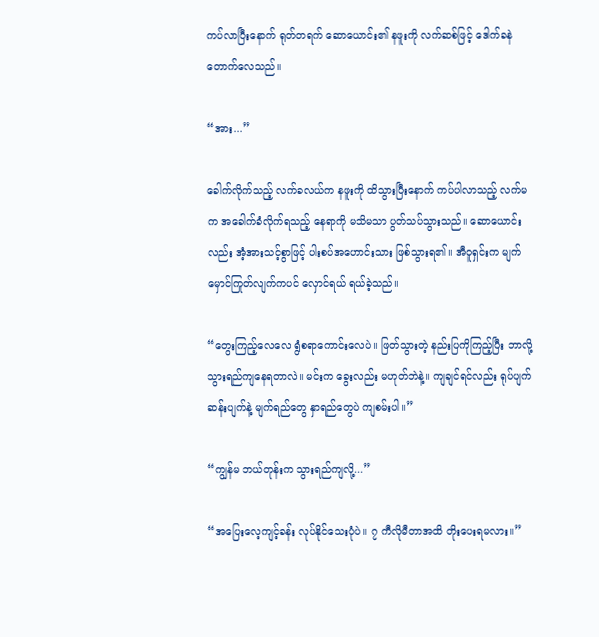ကပ်လာပြီးနောက် ရုတ်တရက် ဆောယောင်း၏ နဖူးကို လက်ဆစ်ဖြင့် ဒေါက်ခနဲတောက်လေသည်။

“အား...”

ခေါက်လိုက်သည့် လက်ခလယ်က နဖူးကို ထိသွားပြီးနောက် ကပ်ပါလာသည့် လက်မက အခေါက်ခံလိုက်ရသည့် နေရာကို မသိမသာ ပွတ်သပ်သွားသည်။ ဆောယောင်းလည်း အံ့အားသင့်စွာဖြင့် ပါးစပ်အဟောင်းသား ဖြစ်သွားရ၏။ အီဝူရှင်းက မျက်မှောင်ကြုတ်လျက်ကပင် လှောင်ရယ် ရယ်ခဲ့သည်။

“တွေးကြည့်လေလေ ရွံစရာကောင်းလေပဲ။ ဖြတ်သွားတဲ့ နည်းပြကိုကြည့်ပြီး ဘာလို့ သွားရည်ကျနေရတာလဲ။ မင်းက ခွေးလည်း မဟုတ်ဘဲနဲ့။ ကျချင်ရင်လည်း ရုပ်ပျက်ဆန်းပျက်နဲ့ မျက်ရည်တွေ နှာရည်တွေပဲ ကျစမ်းပါ။”

“ကျွန်မ ဘယ်တုန်းက သွားရည်ကျလို့...”

“အပြေးလေ့ကျင့်ခန်း လုပ်နိုင်သေးပုံပဲ။ ၇ ကီလိုမီတာအထိ တိုးပေးရမလား။”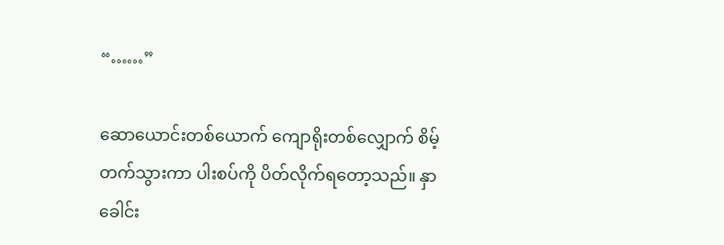“……”

ဆောယောင်းတစ်ယောက် ကျောရိုးတစ်လျှောက် စိမ့်တက်သွားကာ ပါးစပ်ကို ပိတ်လိုက်ရတော့သည်။ နှာခေါင်း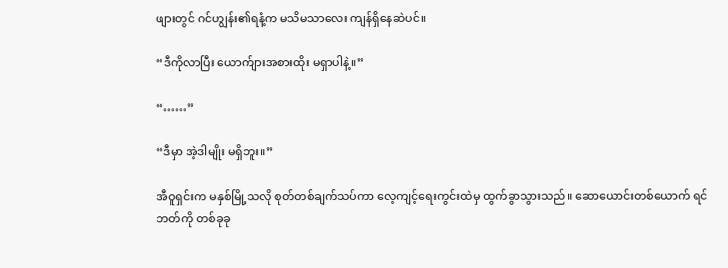ဖျားတွင် ဂင်ဟျွန်း၏ရနံ့က မသိမသာလေး ကျန်ရှိနေဆဲပင်။

“ဒီကိုလာပြီး ယောက်ျားအစားထိုး မရှာပါနဲ့။”

“……”

“ဒီမှာ အဲ့ဒါမျိုး မရှိဘူး။”

အီဝူရှင်းက မနှစ်မြို့သလို စုတ်တစ်ချက်သပ်ကာ လေ့ကျင့်ရေးကွင်းထဲမှ ထွက်ခွာသွားသည်။ ဆောယောင်းတစ်ယောက် ရင်ဘတ်ကို တစ်ခုခု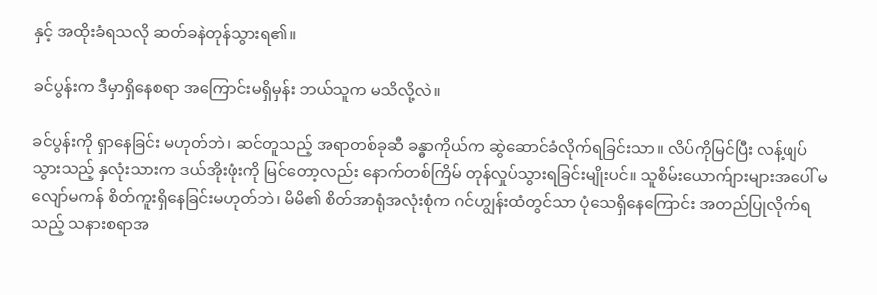နှင့် အထိုးခံရသလို ဆတ်ခနဲတုန်သွားရ၏။

ခင်ပွန်းက ဒီမှာရှိနေစရာ အကြောင်းမရှိမှန်း ဘယ်သူက မသိလို့လဲ။

ခင်ပွန်းကို ရှာနေခြင်း မဟုတ်ဘဲ၊ ဆင်တူသည့် အရာတစ်ခုဆီ ခန္ဓာကိုယ်က ဆွဲဆောင်ခံလိုက်ရခြင်းသာ။ လိပ်ကိုမြင်ပြီး လန့်ဖျပ်သွားသည့် နှလုံးသားက ဒယ်အိုးဖုံးကို မြင်တော့လည်း နောက်တစ်ကြိမ် တုန်လှုပ်သွားရခြင်းမျိုးပင်။ သူစိမ်းယောက်ျားများအပေါ် မလျော်မကန် စိတ်ကူးရှိနေခြင်းမဟုတ်ဘဲ၊ မိမိ၏ စိတ်အာရုံအလုံးစုံက ဂင်ဟျွန်းထံတွင်သာ ပုံသေရှိနေကြောင်း အတည်ပြုလိုက်ရသည့် သနားစရာအ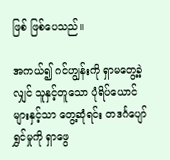ဖြစ် ဖြစ်ပေသည်။

အကယ်၍ ဂင်ဟျွန်းကို ရှာမတွေ့ခဲ့လျှင် သူနှင့်တူသော ပုံရိပ်ယောင်များနှင့်သာ တွေ့ဆုံရင်း တဒင်္ဂပျော်ရွှင်မှုကို ရှာဖွေ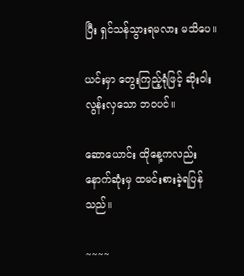ပြီး ရှင်သန်သွားရမလား မသိပေ။

ယင်းမှာ တွေးကြည့်ရုံဖြင့် ဆိုးဝါးလွန်းလှသော ဘဝပင်။

ဆောယောင်း ထိုနေ့ကလည်း နောက်ဆုံးမှ ထမင်းစားခဲ့ရပြန်သည်။

~~~~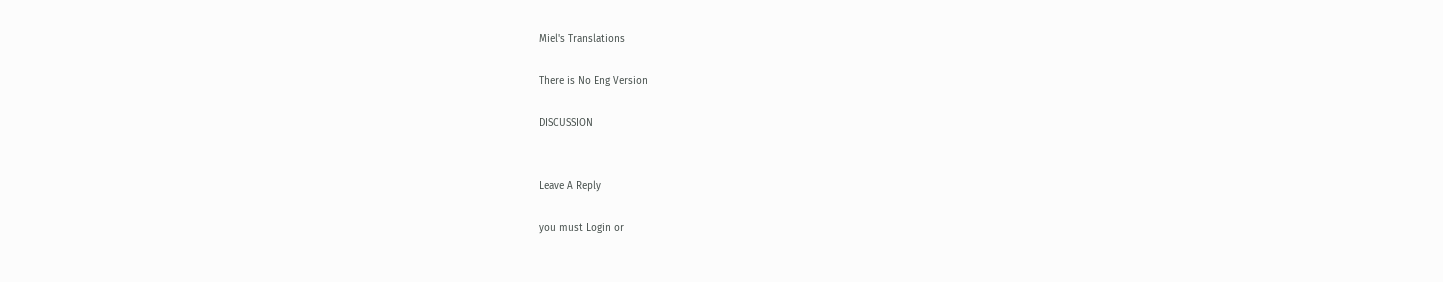Miel's Translations

There is No Eng Version

DISCUSSION


Leave A Reply

you must Login or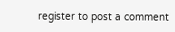register to post a comment